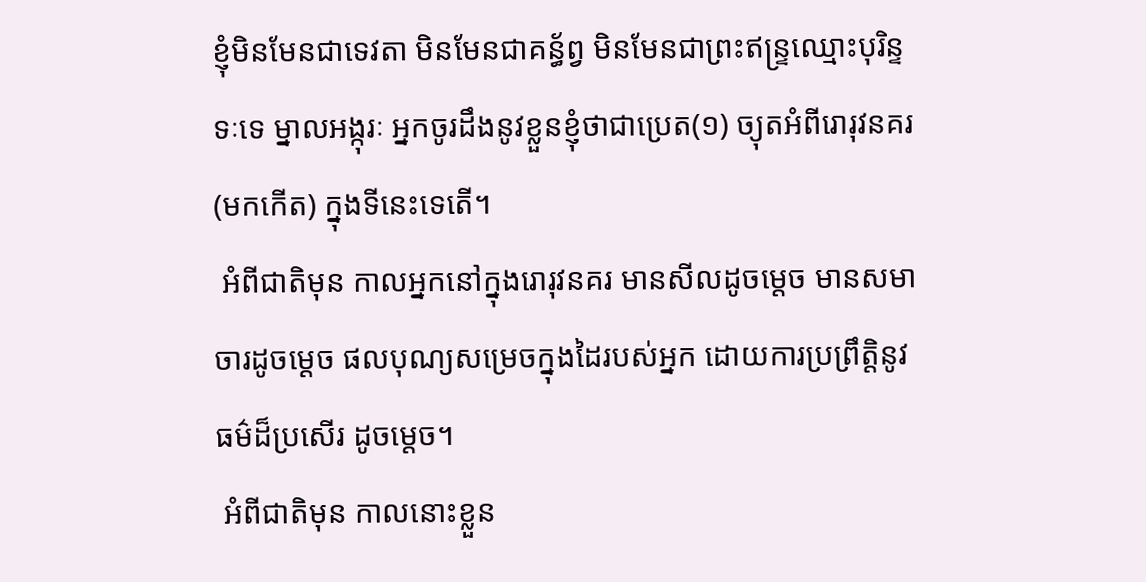ខ្ញុំមិនមែនជាទេវតា មិនមែនជាគន្ធ័ព្វ មិនមែនជាព្រះឥន្រ្ទឈ្មោះបុរិន្ទទៈទេ ម្នាលអង្កុរៈ អ្នកចូរដឹងនូវខ្លួនខ្ញុំថាជាប្រេត(១) ច្យុតអំពីរោរុវនគរ (មកកើត) ក្នុងទីនេះទេតើ។
 អំពីជាតិមុន កាលអ្នកនៅក្នុងរោរុវនគរ មានសីលដូចម្ដេច មានសមាចារដូចម្ដេច ផលបុណ្យសម្រេចក្នុងដៃរបស់អ្នក ដោយការប្រព្រឹត្តិនូវធម៌ដ៏ប្រសើរ ដូចម្ដេច។
 អំពីជាតិមុន កាលនោះខ្លួន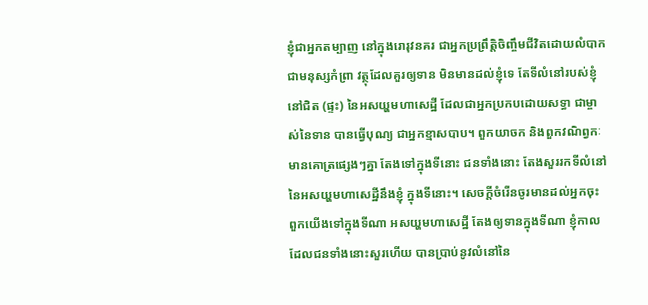ខ្ញុំជាអ្នកតម្បាញ នៅក្នុងរោរុវនគរ ជាអ្នកប្រព្រឹត្តិចិញ្ចឹមជីវិតដោយលំបាក ជាមនុស្សកំព្រា វត្ថុដែលគួរឲ្យទាន មិនមានដល់ខ្ញុំទេ តែទីលំនៅរបស់ខ្ញុំ នៅជិត (ផ្ទះ) នៃអសយ្ហមហាសេដ្ឋី ដែលជាអ្នកប្រកបដោយសទ្ធា ជាម្ចាស់នៃទាន បានធ្វើបុណ្យ ជាអ្នកខ្មាសបាប។ ពួកយាចក និងពួកវណិព្វកៈ មានគោត្រផ្សេងៗគ្នា តែងទៅក្នុងទីនោះ ជនទាំងនោះ តែងសួររកទីលំនៅនៃអសយ្ហមហាសេដ្ឋីនឹងខ្ញុំ ក្នុងទីនោះ។ សេចក្ដីចំរើនចូរមានដល់អ្នកចុះ ពួកយើងទៅក្នុងទីណា អសយ្ហមហាសេដ្ឋី តែងឲ្យទានក្នុងទីណា ខ្ញុំកាលដែលជនទាំងនោះសួរហើយ បានប្រាប់នូវលំនៅនៃ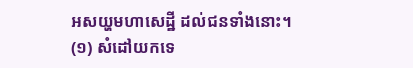អសយ្ហមហាសេដ្ឋី ដល់ជនទាំងនោះ។
(១) សំដៅយកទេ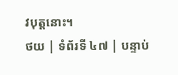វបុត្តនោះ។
ថយ | ទំព័រទី ៤៧ | បន្ទាប់